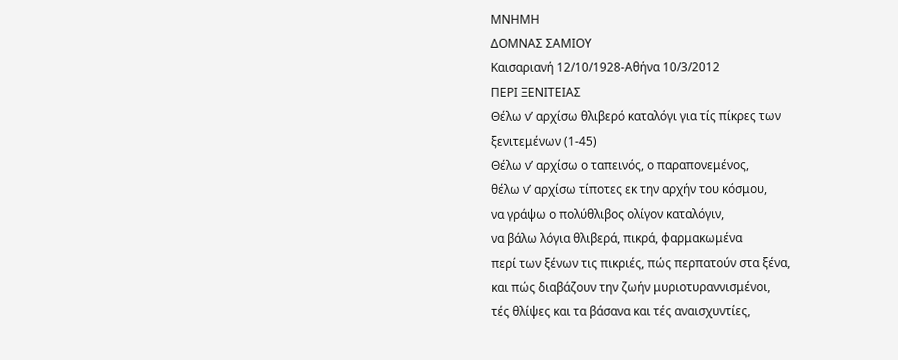ΜΝΗΜΗ
ΔΟΜΝΑΣ ΣΑΜΙΟΥ
Καισαριανή 12/10/1928-Αθήνα 10/3/2012
ΠΕΡΙ ΞΕΝΙΤΕΙΑΣ
Θέλω ν’ αρχίσω θλιβερό καταλόγι για τίς πίκρες των
ξενιτεμένων (1-45)
Θέλω ν’ αρχίσω ο ταπεινός, ο παραπονεμένος,
θέλω ν’ αρχίσω τίποτες εκ την αρχήν του κόσμου,
να γράψω ο πολύθλιβος ολίγον καταλόγιν,
να βάλω λόγια θλιβερά, πικρά, φαρμακωμένα
περί των ξένων τις πικριές, πώς περπατούν στα ξένα,
και πώς διαβάζουν την ζωήν μυριοτυραννισμένοι,
τές θλίψες και τα βάσανα και τές αναισχυντίες,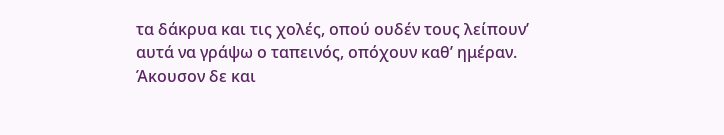τα δάκρυα και τις χολές, οπού ουδέν τους λείπουν’
αυτά να γράψω ο ταπεινός, οπόχουν καθ’ ημέραν.
Άκουσον δε και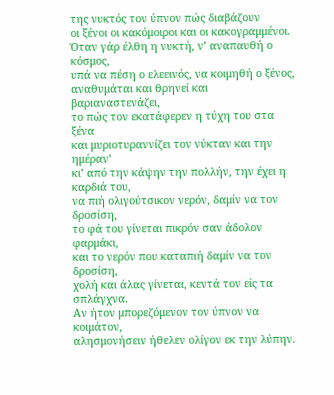της νυκτός τον ύπνον πώς διαβάζουν
οι ξένοι οι κακόμοιροι και οι κακογραμμένοι.
Όταν γάρ έλθη η νυκτή, ν’ αναπαυθή ο κόσμος,
υπά να πέση ο ελεεινός, να κοιμηθή ο ξένος,
αναθυμάται και θρηνεί και βαριαναστενάζει,
το πώς τον εκατάφερεν η τύχη του στα ξένα
και μυριοτυραννίζει τον νύκταν και την ημέραν’
κι’ από την κάψην την πολλήν, την έχει η καρδιά του,
να πιή ολιγούτσικον νερόν, δαμίν να τον δροσίση,
το φά του γίνεται πικρόν σαν άδολον φαρμάκι,
και το νερόν που καταπιή δαμίν να τον δροσίση,
χολή και άλας γίνεται, κεντά τον είς τα σπλάγχνα.
Αν ήτον μπορεζόμενον τον ύπνον να κοιμάτον,
αλησμονήσειν ήθελεν ολίγον εκ την λύπην.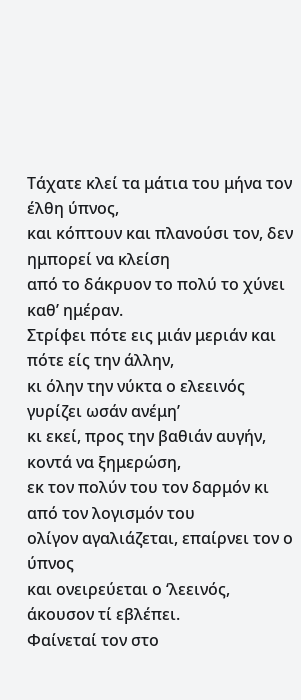Τάχατε κλεί τα μάτια του μήνα τον έλθη ύπνος,
και κόπτουν και πλανούσι τον, δεν ημπορεί να κλείση
από το δάκρυον το πολύ το χύνει καθ’ ημέραν.
Στρίφει πότε εις μιάν μεριάν και πότε είς την άλλην,
κι όλην την νύκτα ο ελεεινός γυρίζει ωσάν ανέμη’
κι εκεί, προς την βαθιάν αυγήν, κοντά να ξημερώση,
εκ τον πολύν του τον δαρμόν κι από τον λογισμόν του
ολίγον αγαλιάζεται, επαίρνει τον ο ύπνος
και ονειρεύεται ο ‘λεεινός, άκουσον τί εβλέπει.
Φαίνεταί τον στο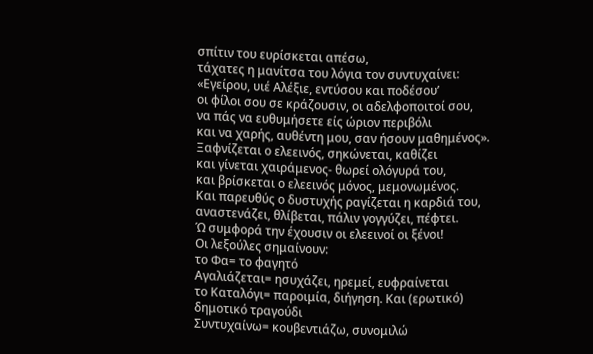σπίτιν του ευρίσκεται απέσω,
τάχατες η μανίτσα του λόγια τον συντυχαίνει:
«Εγείρου, υιέ Αλέξιε, εντύσου και ποδέσου’
οι φίλοι σου σε κράζουσιν, οι αδελφοποιτοί σου,
να πάς να ευθυμήσετε είς ώριον περιβόλι
και να χαρής, αυθέντη μου, σαν ήσουν μαθημένος».
Ξαφνίζεται ο ελεεινός, σηκώνεται, καθίζει
και γίνεται χαιράμενος- θωρεί ολόγυρά του,
και βρίσκεται ο ελεεινός μόνος, μεμονωμένος.
Και παρευθύς ο δυστυχής ραγίζεται η καρδιά του,
αναστενάζει, θλίβεται, πάλιν γογγύζει, πέφτει.
Ώ συμφορά την έχουσιν οι ελεεινοί οι ξένοι!
Οι λεξούλες σημαίνουν:
το Φα= το φαγητό
Αγαλιάζεται= ησυχάζει, ηρεμεί, ευφραίνεται
το Καταλόγι= παροιμία, διήγηση. Και (ερωτικό)
δημοτικό τραγούδι
Συντυχαίνω= κουβεντιάζω, συνομιλώ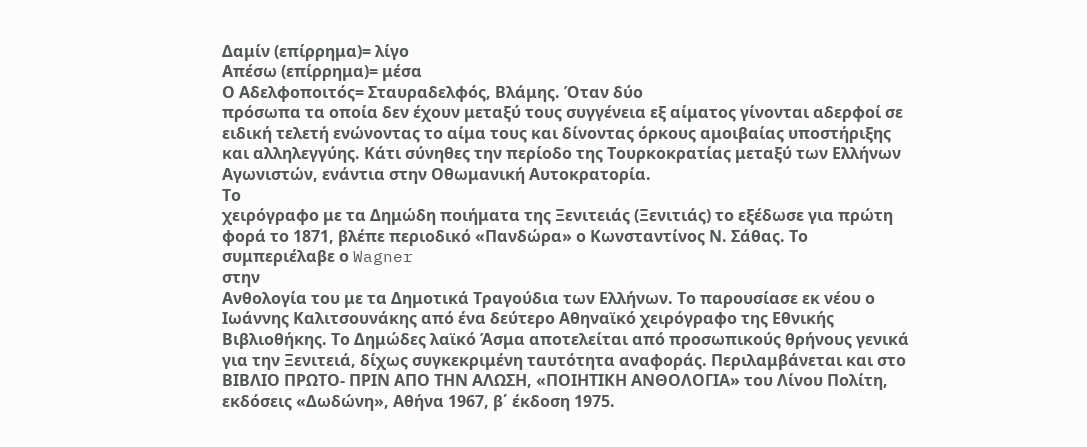Δαμίν (επίρρημα)= λίγο
Απέσω (επίρρημα)= μέσα
Ο Αδελφοποιτός= Σταυραδελφός, Βλάμης. Όταν δύο
πρόσωπα τα οποία δεν έχουν μεταξύ τους συγγένεια εξ αίματος γίνονται αδερφοί σε
ειδική τελετή ενώνοντας το αίμα τους και δίνοντας όρκους αμοιβαίας υποστήριξης
και αλληλεγγύης. Κάτι σύνηθες την περίοδο της Τουρκοκρατίας μεταξύ των Ελλήνων
Αγωνιστών, ενάντια στην Οθωμανική Αυτοκρατορία.
Το
χειρόγραφο με τα Δημώδη ποιήματα της Ξενιτειάς (Ξενιτιάς) το εξέδωσε για πρώτη
φορά το 1871, βλέπε περιοδικό «Πανδώρα» ο Κωνσταντίνος Ν. Σάθας. Το
συμπεριέλαβε ο Wagner
στην
Ανθολογία του με τα Δημοτικά Τραγούδια των Ελλήνων. Το παρουσίασε εκ νέου ο
Ιωάννης Καλιτσουνάκης από ένα δεύτερο Αθηναϊκό χειρόγραφο της Εθνικής
Βιβλιοθήκης. Το Δημώδες λαϊκό Άσμα αποτελείται από προσωπικούς θρήνους γενικά
για την Ξενιτειά, δίχως συγκεκριμένη ταυτότητα αναφοράς. Περιλαμβάνεται και στο
ΒΙΒΛΙΟ ΠΡΩΤΟ- ΠΡΙΝ ΑΠΟ ΤΗΝ ΑΛΩΣΗ, «ΠΟΙΗΤΙΚΗ ΑΝΘΟΛΟΓΙΑ» του Λίνου Πολίτη,
εκδόσεις «Δωδώνη», Αθήνα 1967, β΄ έκδοση 1975.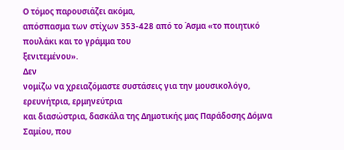Ο τόμος παρουσιάζει ακόμα,
απόσπασμα των στίχων 353-428 από το Άσμα «το ποιητικό πουλάκι και το γράμμα του
ξενιτεμένου».
Δεν
νομίζω να χρειαζόμαστε συστάσεις για την μουσικολόγο, ερευνήτρια, ερμηνεύτρια
και διασώστρια, δασκάλα της Δημοτικής μας Παράδοσης Δόμνα Σαμίου, που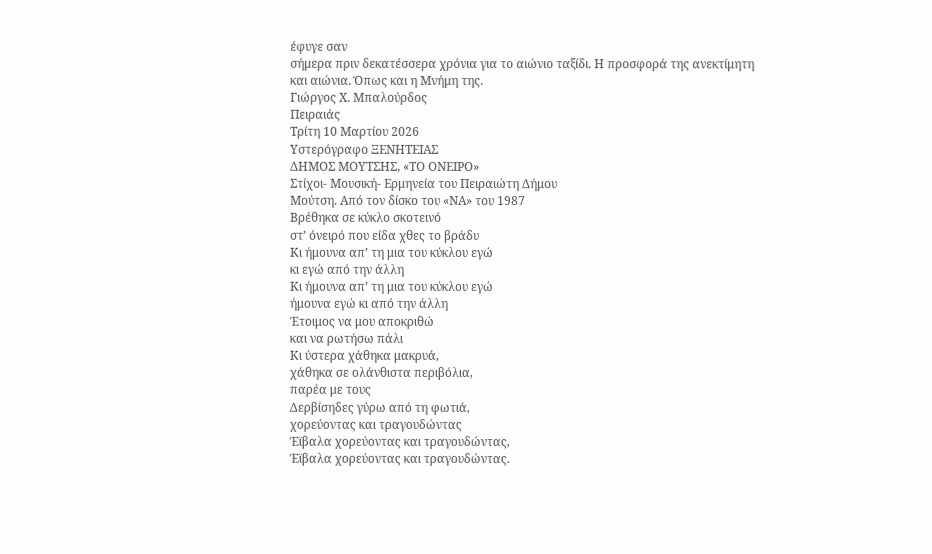έφυγε σαν
σήμερα πριν δεκατέσσερα χρόνια για το αιώνιο ταξίδι. Η προσφορά της ανεκτίμητη
και αιώνια. Όπως και η Μνήμη της.
Γιώργος Χ. Μπαλούρδος
Πειραιάς
Τρίτη 10 Μαρτίου 2026
Υστερόγραφο ΞΕΝΗΤΕΙΑΣ
ΔΗΜΟΣ ΜΟΥΤΣΗΣ, «ΤΟ ΟΝΕΙΡΟ»
Στίχοι- Μουσική- Ερμηνεία του Πειραιώτη Δήμου
Μούτση. Από τον δίσκο του «ΝΑ» του 1987
Βρέθηκα σε κύκλο σκοτεινό
στ’ όνειρό που είδα χθες το βράδυ
Κι ήμουνα απ’ τη μια του κύκλου εγώ
κι εγώ από την άλλη
Κι ήμουνα απ’ τη μια του κύκλου εγώ
ήμουνα εγώ κι από την άλλη
Έτοιμος να μου αποκριθώ
και να ρωτήσω πάλι
Κι ύστερα χάθηκα μακρυά,
χάθηκα σε ολάνθιστα περιβόλια,
παρέα με τους
Δερβίσηδες γύρω από τη φωτιά,
χορεύοντας και τραγουδώντας
Έϊβαλα χορεύοντας και τραγουδώντας,
Έϊβαλα χορεύοντας και τραγουδώντας.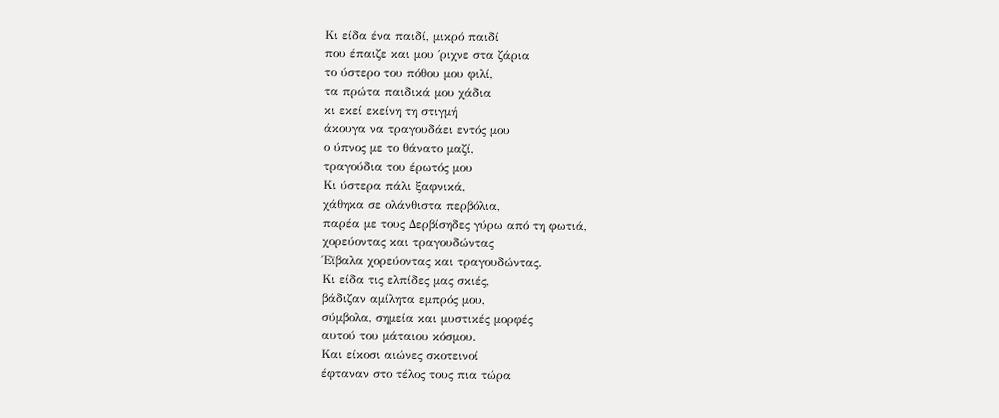Κι είδα ένα παιδί, μικρό παιδί
που έπαιζε και μου ΄ριχνε στα ζάρια
το ύστερο του πόθου μου φιλί,
τα πρώτα παιδικά μου χάδια
κι εκεί εκείνη τη στιγμή
άκουγα να τραγουδάει εντός μου
ο ύπνος με το θάνατο μαζί,
τραγούδια του έρωτός μου
Κι ύστερα πάλι ξαφνικά,
χάθηκα σε ολάνθιστα περβόλια,
παρέα με τους Δερβίσηδες γύρω από τη φωτιά,
χορεύοντας και τραγουδώντας
Έϊβαλα χορεύοντας και τραγουδώντας.
Κι είδα τις ελπίδες μας σκιές,
βάδιζαν αμίλητα εμπρός μου,
σύμβολα, σημεία και μυστικές μορφές
αυτού του μάταιου κόσμου.
Και είκοσι αιώνες σκοτεινοί
έφταναν στο τέλος τους πια τώρα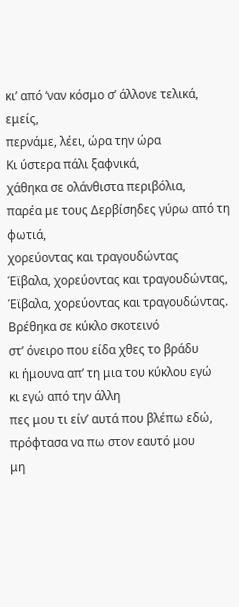κι’ από ‘ναν κόσμο σ’ άλλονε τελικά, εμείς,
περνάμε, λέει, ώρα την ώρα
Κι ύστερα πάλι ξαφνικά,
χάθηκα σε ολάνθιστα περιβόλια,
παρέα με τους Δερβίσηδες γύρω από τη φωτιά,
χορεύοντας και τραγουδώντας
Έϊβαλα, χορεύοντας και τραγουδώντας,
Έϊβαλα, χορεύοντας και τραγουδώντας.
Βρέθηκα σε κύκλο σκοτεινό
στ’ όνειρο που είδα χθες το βράδυ
κι ήμουνα απ’ τη μια του κύκλου εγώ
κι εγώ από την άλλη
πες μου τι είν’ αυτά που βλέπω εδώ,
πρόφτασα να πω στον εαυτό μου
μη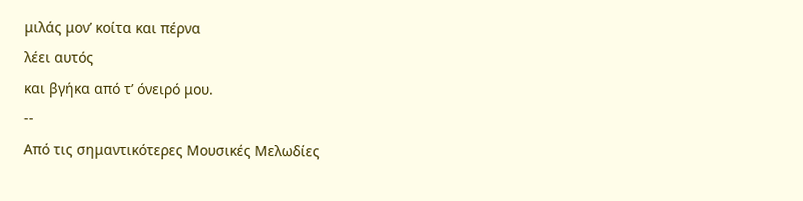μιλάς μον’ κοίτα και πέρνα
λέει αυτός
και βγήκα από τ’ όνειρό μου.
--
Από τις σημαντικότερες Μουσικές Μελωδίες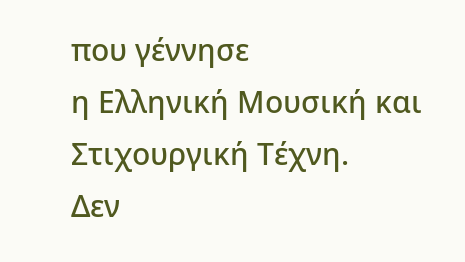που γέννησε
η Ελληνική Μουσική και Στιχουργική Τέχνη.
Δεν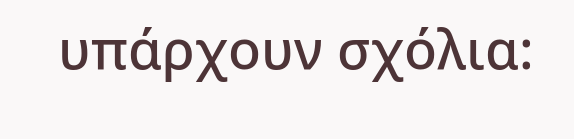υπάρχουν σχόλια: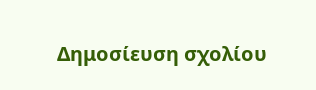Δημοσίευση σχολίου